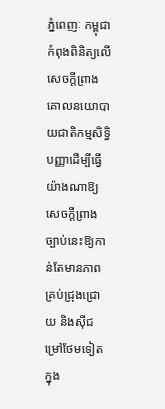ភ្នំពេញៈ កម្ពុជាកំពុងពិនិត្យលើសេចក្តីព្រាងគោលនយោបាយជាតិកម្មសិទ្ធិបញ្ញាដើម្បីធ្វើយ៉ាងណាឱ្យសេចក្តីព្រាងច្បាប់នេះឱ្យកាន់តែមានភាពគ្រប់ជ្រុងជ្រោយ និងស៊ីជម្រៅថែមទៀតក្នុង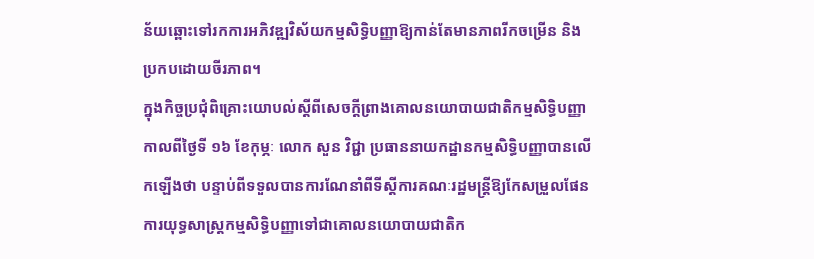ន័យឆ្ពោះទៅរកការអភិវឌ្ឍវិស័យកម្មសិទ្ធិបញ្ញាឱ្យកាន់តែមានភាពរីកចម្រើន និងប្រកបដោយចីរភាព។
ក្នុងកិច្ចប្រជុំពិគ្រោះយោបល់ស្តីពីសេចក្តីព្រាងគោលនយោបាយជាតិកម្មសិទ្ធិបញ្ញាកាលពីថ្ងៃទី ១៦ ខែកុម្ភៈ លោក សួន វិជ្ជា ប្រធាននាយកដ្ឋានកម្មសិទ្ធិបញ្ញាបានលើកឡើងថា បន្ទាប់ពីទទួលបានការណែនាំពីទីស្តីការគណៈរដ្ឋមន្ត្រីឱ្យកែសម្រួលផែនការយុទ្ធសាស្ត្រកម្មសិទ្ធិបញ្ញាទៅជាគោលនយោបាយជាតិក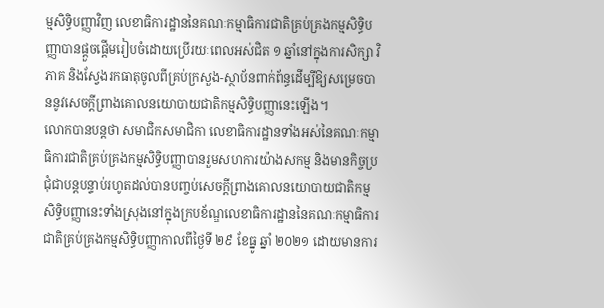ម្មសិទ្ធិបញ្ញាវិញ លេខាធិការដ្ឋាននៃគណៈកម្មាធិការជាតិគ្រប់គ្រងកម្មសិទ្ធិបញ្ញាបានផ្តួចផ្តើមរៀបចំដោយប្រើរយៈពេលអស់ជិត ១ ឆ្នាំនៅក្នុងការសិក្សា វិភាគ និងស្វែងរកធាតុចូលពីគ្រប់ក្រសួង-ស្ថាប័នពាក់ព័ន្ធដើម្បីឱ្យសម្រេចបាននូវសេចក្តីព្រាងគោលនយោបាយជាតិកម្មសិទ្ធិបញ្ញានេះឡើង។
លោកបានបន្តថា សមាជិកសមាជិកា លេខាធិការដ្ឋានទាំងអស់នៃគណៈកម្មាធិការជាតិគ្រប់គ្រងកម្មសិទ្ធិបញ្ញាបានរួមសហការយ៉ាងសកម្ម និងមានកិច្ចប្រជុំជាបន្តបន្ទាប់រហូតដល់បានបញ្ចប់សេចក្តីព្រាងគោលនយោបាយជាតិកម្មសិទ្ធិបញ្ញានេះទាំងស្រុងនៅក្នុងក្របខ័ណ្ឌលេខាធិការដ្ឋាននៃគណៈកម្មាធិការជាតិគ្រប់គ្រងកម្មសិទ្ធិបញ្ញាកាលពីថ្ងៃទី ២៩ ខែធ្នូ ឆ្នាំ ២០២១ ដោយមានការ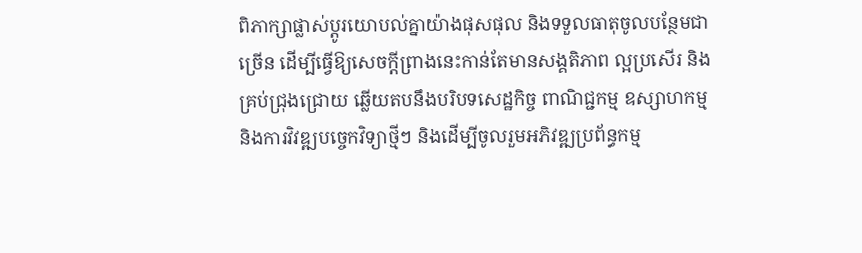ពិភាក្សាផ្លាស់ប្តូរយោបល់គ្នាយ៉ាងផុសផុល និងទទួលធាតុចូលបន្ថែមជាច្រើន ដើម្បីធ្វើឱ្យសេចក្តីព្រាងនេះកាន់តែមានសង្គតិភាព ល្អប្រសើរ និងគ្រប់ជ្រុងជ្រោយ ឆ្លើយតបនឹងបរិបទសេដ្ឋកិច្ច ពាណិជ្ជកម្ម ឧស្សាហកម្ម និងការវិវឌ្ឍបច្ចេកវិទ្យាថ្មីៗ និងដើម្បីចូលរួមអភិវឌ្ឍប្រព័ន្ធកម្ម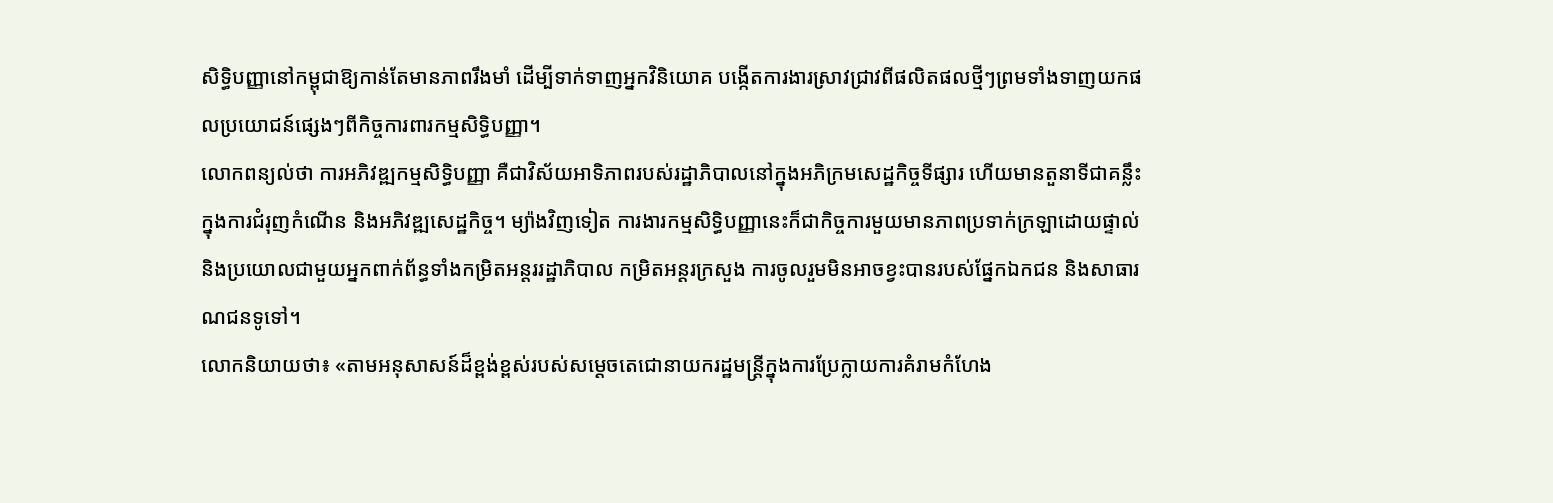សិទ្ធិបញ្ញានៅកម្ពុជាឱ្យកាន់តែមានភាពរឹងមាំ ដើម្បីទាក់ទាញអ្នកវិនិយោគ បង្កើតការងារស្រាវជ្រាវពីផលិតផលថ្មីៗព្រមទាំងទាញយកផលប្រយោជន៍ផ្សេងៗពីកិច្ចការពារកម្មសិទ្ធិបញ្ញា។
លោកពន្យល់ថា ការអភិវឌ្ឍកម្មសិទ្ធិបញ្ញា គឺជាវិស័យអាទិភាពរបស់រដ្ឋាភិបាលនៅក្នុងអភិក្រមសេដ្ឋកិច្ចទីផ្សារ ហើយមានតួនាទីជាគន្លឹះក្នុងការជំរុញកំណើន និងអភិវឌ្ឍសេដ្ឋកិច្ច។ ម្យ៉ាងវិញទៀត ការងារកម្មសិទ្ធិបញ្ញានេះក៏ជាកិច្ចការមួយមានភាពប្រទាក់ក្រឡាដោយផ្ទាល់ និងប្រយោលជាមួយអ្នកពាក់ព័ន្ធទាំងកម្រិតអន្តររដ្ឋាភិបាល កម្រិតអន្តរក្រសួង ការចូលរួមមិនអាចខ្វះបានរបស់ផ្នែកឯកជន និងសាធារណជនទូទៅ។
លោកនិយាយថា៖ «តាមអនុសាសន៍ដ៏ខ្ពង់ខ្ពស់របស់សម្តេចតេជោនាយករដ្ឋមន្ត្រីក្នុងការប្រែក្លាយការគំរាមកំហែង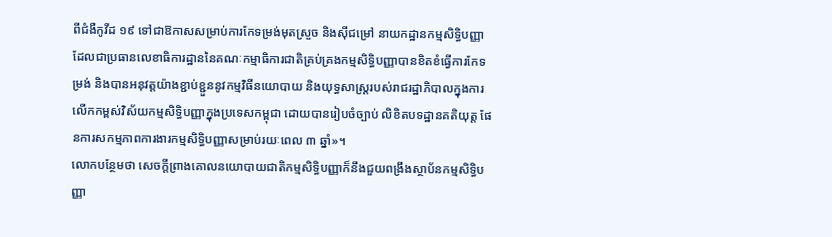ពីជំងឺកូវីដ ១៩ ទៅជាឱកាសសម្រាប់ការកែទម្រង់មុតស្រួច និងស៊ីជម្រៅ នាយកដ្ឋានកម្មសិទ្ធិបញ្ញា ដែលជាប្រធានលេខាធិការដ្ឋាននៃគណៈកម្មាធិការជាតិគ្រប់គ្រងកម្មសិទ្ធិបញ្ញាបានខិតខំធ្វើការកែទម្រង់ និងបានអនុវត្តយ៉ាងខ្ជាប់ខ្ជួននូវកម្មវិធីនយោបាយ និងយុទ្ធសាស្ត្ររបស់រាជរដ្ឋាភិបាលក្នុងការលើកកម្ពស់វិស័យកម្មសិទ្ធិបញ្ញាក្នុងប្រទេសកម្ពុជា ដោយបានរៀបចំច្បាប់ លិខិតបទដ្ឋានគតិយុត្ត ផែនការសកម្មភាពការងារកម្មសិទ្ធិបញ្ញាសម្រាប់រយៈពេល ៣ ឆ្នាំ»។
លោកបន្ថែមថា សេចក្តីព្រាងគោលនយោបាយជាតិកម្មសិទ្ធិបញ្ញាក៏នឹងជួយពង្រឹងស្ថាប័នកម្មសិទ្ធិបញ្ញា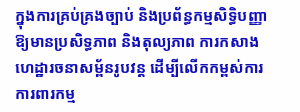ក្នុងការគ្រប់គ្រងច្បាប់ និងប្រព័ន្ធកម្មសិទ្ធិបញ្ញាឱ្យមានប្រសិទ្ធភាព និងតុល្យភាព ការកសាងហេដ្ឋារចនាសម្ព័នរូបវន្ត ដើម្បីលើកកម្ពស់ការការពារកម្ម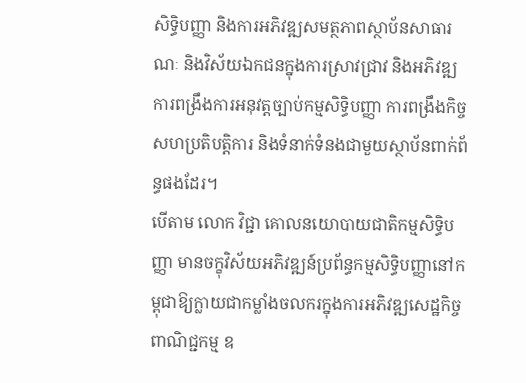សិទ្ធិបញ្ញា និងការអភិវឌ្ឍសមត្ថភាពស្ថាប័នសាធារណៈ និងវិស័យឯកជនក្នុងការស្រាវជ្រាវ និងអភិវឌ្ឍ ការពង្រឹងការអនុវត្តច្បាប់កម្មសិទ្ធិបញ្ញា ការពង្រឹងកិច្ចសហប្រតិបត្តិការ និងទំនាក់ទំនងជាមួយស្ថាប័នពាក់ព័ន្ធផងដែរ។
បើតាម លោក វិជ្ជា គោលនយោបាយជាតិកម្មសិទ្ធិបញ្ញា មានចក្ខុវិស័យអភិវឌ្ឍន៍ប្រព័ន្ធកម្មសិទ្ធិបញ្ញានៅកម្ពុជាឱ្យក្លាយជាកម្លាំងចលករក្នុងការអភិវឌ្ឍសេដ្ឋកិច្ច ពាណិជ្ជកម្ម ឧ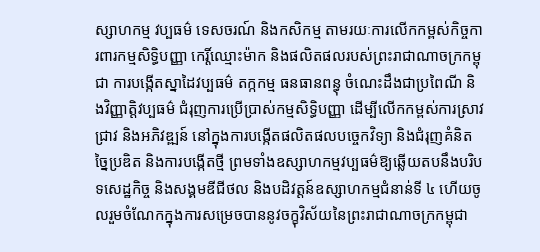ស្សាហកម្ម វប្បធម៌ ទេសចរណ៍ និងកសិកម្ម តាមរយៈការលើកកម្ពស់កិច្ចការពារកម្មសិទ្ធិបញ្ញា កេរ្តិ៍ឈ្មោះម៉ាក និងផលិតផលរបស់ព្រះរាជាណាចក្រកម្ពុជា ការបង្កើតស្នាដៃវប្បធម៌ តក្កកម្ម ធនធានពន្ធុ ចំណេះដឹងជាប្រពៃណី និងវិញ្ញាត្តិវប្បធម៌ ជំរុញការប្រើប្រាស់កម្មសិទ្ធិបញ្ញា ដើម្បីលើកកម្ពស់ការស្រាវជ្រាវ និងអភិវឌ្ឍន៍ នៅក្នុងការបង្កើតផលិតផលបច្ចេកវិទ្យា និងជំរុញគំនិតច្នៃប្រឌិត និងការបង្កើតថ្មី ព្រមទាំងឧស្សាហកម្មវប្បធម៌ឱ្យឆ្លើយតបនឹងបរិបទសេដ្ឋកិច្ច និងសង្គមឌីជីថល និងបដិវត្តន៍ឧស្សាហកម្មជំនាន់ទី ៤ ហើយចូលរួមចំណែកក្នុងការសម្រេចបាននូវចក្ខុវិស័យនៃព្រះរាជាណាចក្រកម្ពុជា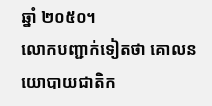ឆ្នាំ ២០៥០។
លោកបញ្ជាក់ទៀតថា គោលនយោបាយជាតិក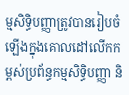ម្មសិទ្ធិបញ្ញាត្រូវបានរៀបចំឡើងក្នុងគោលដៅលើកកម្ពស់ប្រព័ន្ធកម្មសិទ្ធិបញ្ញា និ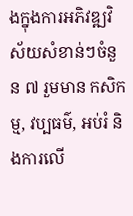ងក្នុងការអភិវឌ្ឍវិស័យសំខាន់ៗចំនួន ៧ រួមមាន កសិកម្ម, វប្បធម៌, អប់រំ និងការលើ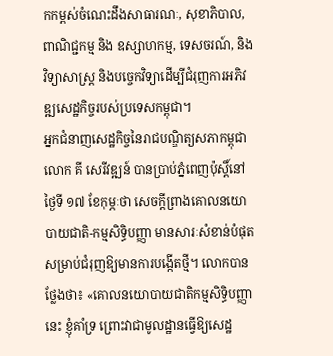កកម្ពស់ចំណេះដឹងសាធារណៈ, សុខាភិបាល, ពាណិជ្ជកម្ម និង ឧស្សាហកម្ម, ទេសចរណ៍, និង វិទ្យាសាស្ត្រ និងបច្ចេកវិទ្យាដើម្បីជំរុញការអភិវឌ្ឍសេដ្ឋកិច្ចរបស់ប្រទេសកម្ពុជា។
អ្នកជំនាញសេដ្ឋកិច្ចនៃរាជបណ្ឌិត្យសភាកម្ពុជា លោក គី សេរីវឌ្ឍន៍ បានប្រាប់ភ្នំពេញប៉ុស្តិ៍នៅថ្ងៃទី ១៧ ខែកុម្ភៈថា សេចក្តីព្រាងគោលនយោបាយជាតិ-កម្មសិទ្ធិបញ្ញា មានសារៈសំខាន់បំផុតសម្រាប់ជំរុញឱ្យមានការបង្កើតថ្មី។ លោកបានថ្លែងថា៖ «គោលនយោបាយជាតិកម្មសិទ្ធិបញ្ញានេះ ខ្ញុំគាំទ្រ ព្រោះវាជាមូលដ្ឋានធ្វើឱ្យសេដ្ឋ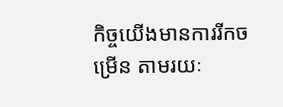កិច្ចយើងមានការរីកចម្រើន តាមរយៈ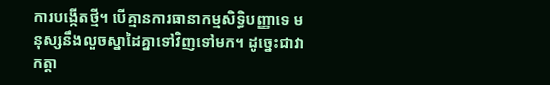ការបង្កើតថ្មី។ បើគ្មានការធានាកម្មសិទ្ធិបញ្ញាទេ មនុស្សនឹងលួចស្នាដៃគ្នាទៅវិញទៅមក។ ដូច្នេះជាវាកត្តា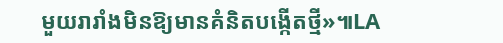មួយរារាំងមិនឱ្យមានគំនិតបង្កើតថ្មី»៕LA